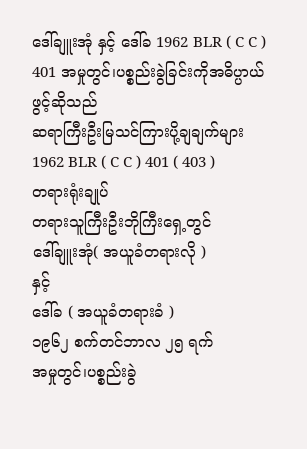ဒေါ်ချူးအုံ နှင့် ဒေါ်ခ 1962 BLR ( C C ) 401 အမှုတွင်၊ပစ္စည်းခွဲခြင်းကိုအဓိပ္ပာယ်ဖွင့်ဆိုသည်
ဆရာကြီးဦးမြသင်ကြားပို့ချချက်များ
1962 BLR ( C C ) 401 ( 403 )
တရားရုံးချုပ်
တရားသူကြီးဦးဘိုကြီးရှေ့တွင်
ဒေါ်ချူးအုံ( အယူခံတရားလို )
နှင့်
ဒေါ်ခ ( အယူခံတရားခံ )
၁၉၆၂ စက်တင်ဘာလ ၂၅ ရက်
အမှုတွင်၊ပစ္စည်းခွဲ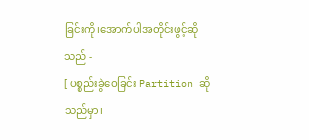ခြင်းကို၊အောက်ပါအတိုင်းဖွင့်ဆိုသည် -
[ ပစ္စည်းခွဲဝေခြင်း Partition ဆိုသည်မှာ၊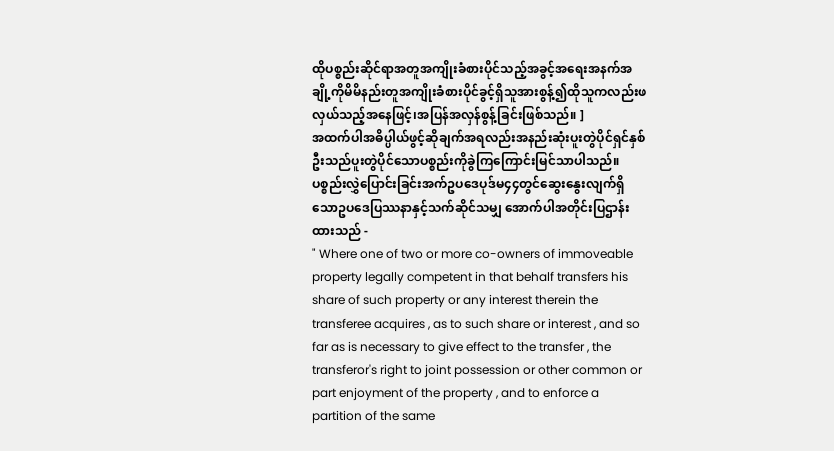ထိုပစ္စည်းဆိုင်ရာအတူအကျိုးခံစားပိုင်သည့်အခွင့်အရေးအနက်အချို့ကိုမိမိနည်းတူအကျိုးခံစားပိုင်ခွင့်ရှိသူအားစွန့်၍ထိုသူကလည်းဖလှယ်သည့်အနေဖြင့်၊အပြန်အလှန်စွန့်ခြင်းဖြစ်သည်။ ]
အထက်ပါအဓိပ္ပါယ်ဖွင့်ဆိုချက်အရလည်းအနည်းဆုံးပူးတွဲပိုင်ရှင်နှစ်ဦးသည်ပူးတွဲပိုင်သောပစ္စည်းကိုခွဲကြကြောင်းမြင်သာပါသည်။
ပစ္စည်းလွှဲပြောင်းခြင်းအက်ဥပဒေပုဒ်မ၄၄တွင်ဆွေးနွေးလျက်ရှိသောဥပဒေပြဿနာနှင့်သက်ဆိုင်သမျှ အောက်ပါအတိုင်းပြဌာန်းထားသည် -
" Where one of two or more co-owners of immoveable property legally competent in that behalf transfers his share of such property or any interest therein the transferee acquires , as to such share or interest , and so far as is necessary to give effect to the transfer , the transferor's right to joint possession or other common or part enjoyment of the property , and to enforce a partition of the same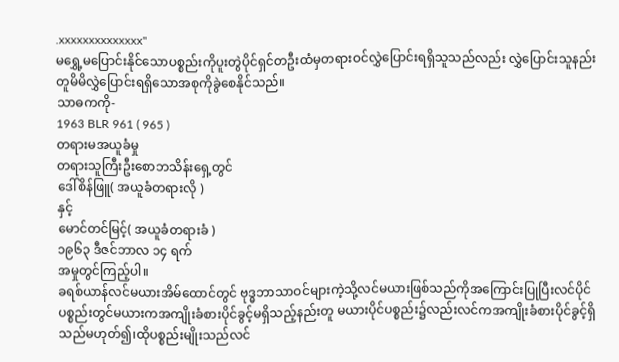.xxxxxxxxxxxxxx"
မရွှေ့မပြောင်းနိုင်သောပစ္စည်းကိုပူးတွဲပိုင်ရှင်တဦးထံမှတရားဝင်လွှဲပြောင်းရရှိသူသည်လည်း လွှဲပြောင်းသူနည်းတူမိမိလွှဲပြောင်းရရှိသောအစုကိုခွဲစေနိုင်သည်။
သာဓကကို-
1963 BLR 961 ( 965 )
တရားမအယူခံမှု
တရားသူကြီးဦးစောဘသိန်းရှေ့တွင်
ဒေါ်စိန်ဖြူ( အယူခံတရားလို )
နှင့်
မောင်တင်မြင့်( အယူခံတရားခံ )
၁၉၆၃ ဒီဇင်ဘာလ ၁၄ ရက်
အမှုတွင်ကြည့်ပါ။
ခရစ်ယာန်လင်မယားအိမ်ထောင်တွင် ဗုဒ္ဓဘာသာဝင်များကဲ့သို့လင်မယားဖြစ်သည်ကိုအကြောင်းပြုပြီးလင်ပိုင်ပစ္စည်းတွင်မယားကအကျိုးခံစားပိုင်ခွင့်မရှိသည့်နည်းတူ မယားပိုင်ပစ္စည်း၌လည်းလင်ကအကျိုးခံစားပိုင်ခွင့်ရှိသည်မဟုတ်၍၊ထိုပစ္စည်းမျိုးသည်လင်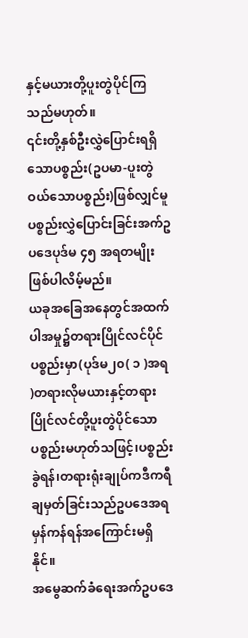နှင့်မယားတို့ပူးတွဲပိုင်ကြသည်မဟုတ်။
၎င်းတို့နှစ်ဦးလွှဲပြောင်းရရှိသောပစ္စည်း(ဥပမာ-ပူးတွဲဝယ်သောပစ္စည်း)ဖြစ်လျှင်မူ ပစ္စည်းလွှဲပြောင်းခြင်းအက်ဥပဒေပုဒ်မ ၄၅ အရတမျိုးဖြစ်ပါလိမ့်မည်။
ယခုအခြေအနေတွင်အထက်ပါအမှု၌တရားပြိုင်လင်ပိုင်ပစ္စည်းမှာ(ပုဒ်မ၂၀( ၁ )အရ )တရားလိုမယားနှင့်တရားပြိုင်လင်တို့ပူးတွဲပိုင်သောပစ္စည်းမဟုတ်သဖြင့်၊ပစ္စည်းခွဲရန်၊တရားရုံးချုပ်ကဒီကရီချမှတ်ခြင်းသည်ဥပဒေအရမှန်ကန်ရန်အကြောင်းမရှိနိုင်။
အမွေဆက်ခံရေးအက်ဥပဒေ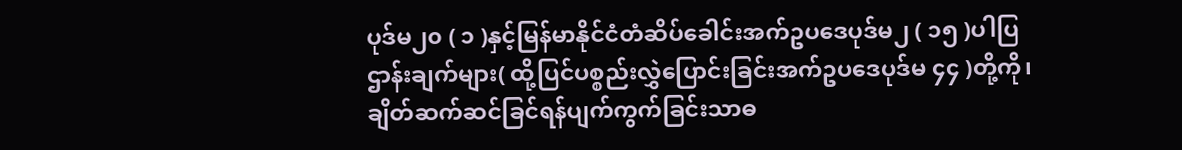ပုဒ်မ၂၀ ( ၁ )နှင့်မြန်မာနိုင်ငံတံဆိပ်ခေါင်းအက်ဥပဒေပုဒ်မ၂ ( ၁၅ )ပါပြဌာန်းချက်များ( ထို့ပြင်ပစ္စည်းလွှဲပြောင်းခြင်းအက်ဥပဒေပုဒ်မ ၄၄ )တို့ကို၊ချိတ်ဆက်ဆင်ခြင်ရန်ပျက်ကွက်ခြင်းသာဓ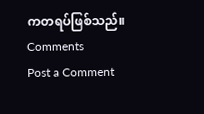ကတရပ်ဖြစ်သည်။
Comments
Post a Comment